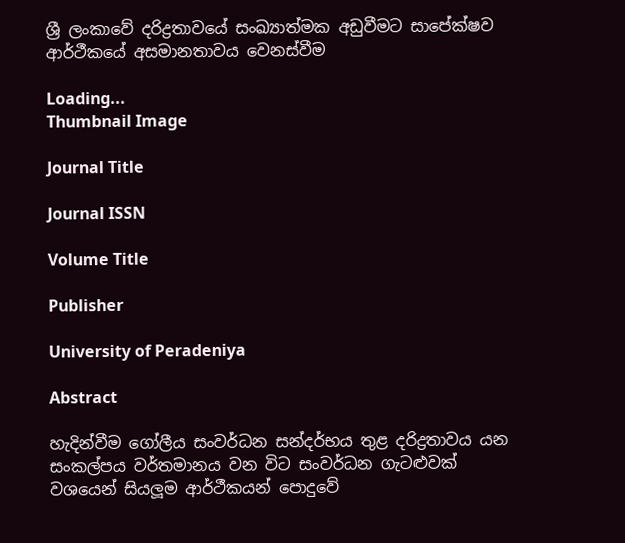ශ්‍රී ලංකාවේ දරිද්‍රතාවයේ සංඛ්‍යාත්මක අඩුවීමට සාපේක්ෂව ආර්ථීකයේ අසමානතාවය වෙනස්වීම

Loading...
Thumbnail Image

Journal Title

Journal ISSN

Volume Title

Publisher

University of Peradeniya

Abstract

හැදින්වීම ගෝලීය සංවර්ධන සන්දර්භය තුළ දරිද්‍රතාවය යන සංකල්පය වර්තමානය වන විට සංවර්ධන ගැටළුවක් වශයෙන් සියලූම ආර්ථීකයන් පොදුවේ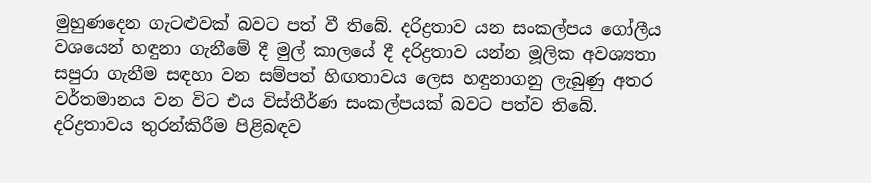මුහුණදෙන ගැටළුවක් බවට පත් වී තිබේ. දරිද්‍රතාව යන සංකල්පය ගෝලීය වශයෙන් හඳුනා ගැනීමේ දී මුල් කාලයේ දී දරිද්‍රතාව යන්න මූලික අවශ්‍යතා සපුරා ගැනීම සඳහා වන සම්පත් හිඟතාවය ලෙස හඳුනාගනු ලැබුණු අතර වර්තමානය වන විට එය විස්තීර්ණ සංකල්පයක් බවට පත්ව තිබේ. දරිද්‍රතාවය තුරන්කිරීම පිළිබඳව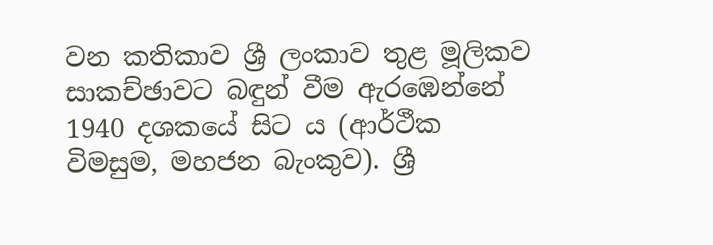වන කතිකාව ශ්‍රී ලංකාව තුළ මූලිකව සාකච්ඡාවට බඳුන් වීම ඇරඹෙන්නේ 1940 දශකයේ සිට ය (ආර්ථීක විමසුම, මහජන බැංකුව). ශ්‍රී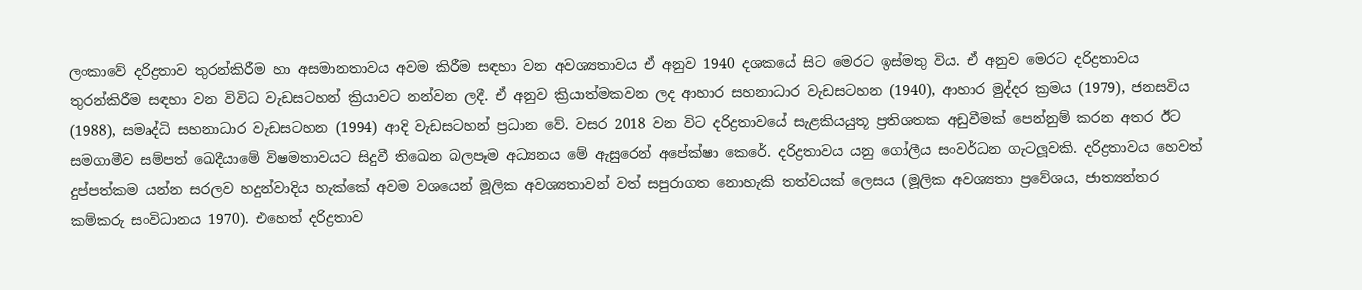ලංකාවේ දරිද්‍රතාව තුරන්කිරීම හා අසමානතාවය අවම කිරීම සඳහා වන අවශ්‍යතාවය ඒ අනුව 1940 දශකයේ සිට මෙරට ඉස්මතු විය. ඒ අනුව මෙරට දරිද්‍රතාවය තුරන්කිරීම සඳහා වන විවිධ වැඩසටහන් ක්‍රියාවට නන්වන ලදී. ඒ අනුව ක්‍රියාත්මකවන ලද ආහාර සහනාධාර වැඩසටහන (1940), ආහාර මුද්දර ක්‍රමය (1979), ජනසවිය (1988), සමෘද්ධි සහනාධාර වැඩසටහන (1994) ආදි වැඩසටහන් ප්‍රධාන වේ. වසර 2018 වන විට දරිද්‍රතාවයේ සැළකියයුතූ ප්‍රතිශතක අඩුවීමක් පෙන්නුම් කරන අතර ඊට සමගාමීව සම්පත් ඛෙදීයාමේ විෂමතාවයට සිදුවී තිඛෙන බලපෑම අධ්‍යනය මේ ඇසුරෙන් අපේක්ෂා කෙරේ. දරිද්‍රතාවය යනු ගෝලීය සංවර්ධන ගැටලූවකි. දරිද්‍රතාවය හෙවත් දුප්පත්කම යන්න සරලව හදුන්වාදිය හැක්කේ අවම වශයෙන් මූලික අවශ්‍යතාවන් වත් සපුරාගත නොහැකි තත්වයක් ලෙසය (මූලික අවශ්‍යතා ප්‍රවේශය, ජාත්‍යන්තර කම්කරු සංවිධානය 1970). එහෙත් දරිද්‍රතාව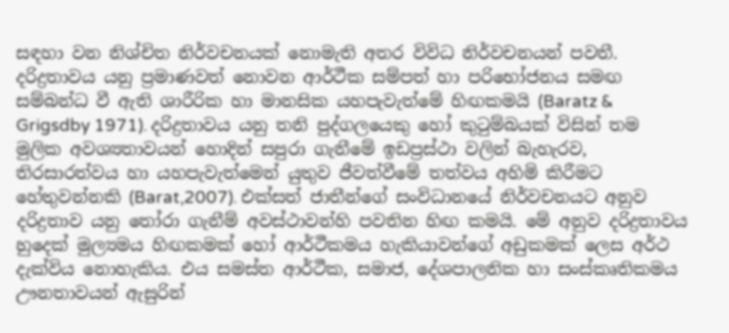සඳහා වන නිශ්චිත නිර්වචනයක් නොමැති අතර විවිධ නිර්වචනයන් පවතී. දරිද්‍රතාවය යනු ප්‍රමාණවත් නොවන ආර්ථීක සම්පත් හා පරිභෝජනය සමඟ සම්බන්ධ වී ඇති ශාරීරික හා මානසික යහපැවැත්මේ හිඟකමයි (Baratz & Grigsdby 1971). දරිද්‍රතාවය යනු තනි පුද්ගලයෙකු හෝ කුටුම්බයක් විසින් තම මුලික අවශ්‍යතාවයන් හොදින් සපුරා ගැනීමේ ඉඩප්‍රස්ථා වලින් බැහැරව, තිරසාරත්වය හා යහපැවැත්මෙන් යුතුව ජීවත්වීමේ තත්වය අහිමි කිරීමට හේතුවන්නකි (Barat,2007). එක්සත් ජාතීන්ගේ සංවිධානයේ නිර්වචනයට අනුව දරිද්‍රතාව යනු තෝරා ගැනීම් අවස්ථාවන්හි පවතින හිඟ කමයි. මේ අනුව දරිද්‍රතාවය හුදෙක් මුල්‍යමය හිඟකමක් හෝ ආර්ථීකමය හැකියාවන්ගේ අඩුකමක් ලෙස අර්ථ දැක්විය නොහැකිය. එය සමස්ත ආර්ථීක, සමාජ, දේශපාලනික හා සංස්කෘතිකමය ඌනතාවයන් ඇසුරින්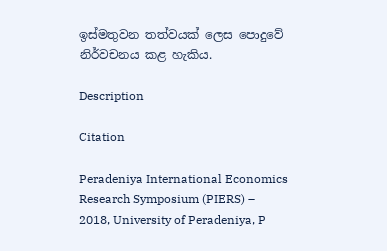ඉස්මතුවන තත්වයක් ලෙස පොදුවේ නිර්වචනය කළ හැකිය.

Description

Citation

Peradeniya International Economics Research Symposium (PIERS) – 2018, University of Peradeniya, P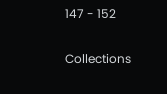147 - 152

Collections